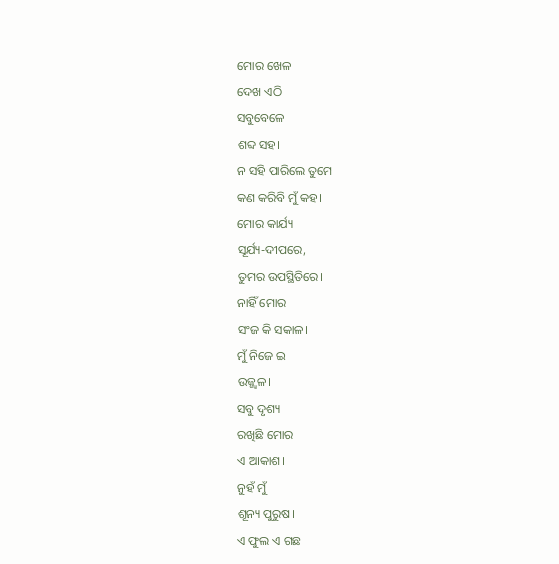ମୋର ଖେଳ
ଦେଖ ଏଠି
ସବୁବେଳେ
ଶବ୍ଦ ସହ।
ନ ସହି ପାରିଲେ ତୁମେ
କଣ କରିବି ମୁଁ କହ।
ମୋର କାର୍ଯ୍ୟ
ସୂର୍ଯ୍ୟ-ଦୀପରେ,
ତୁମର ଉପସ୍ଥିତିରେ।
ନାହିଁ ମୋର
ସଂଜ କି ସକାଳ।
ମୁଁ ନିଜେ ଇ
ଉଜ୍ଜ୍ୱଳ।
ସବୁ ଦୃଶ୍ୟ
ରଖିଛି ମୋର
ଏ ଆକାଶ।
ନୁହଁ ମୁଁ
ଶୂନ୍ୟ ପୁରୁଷ।
ଏ ଫୁଲ ଏ ଗଛ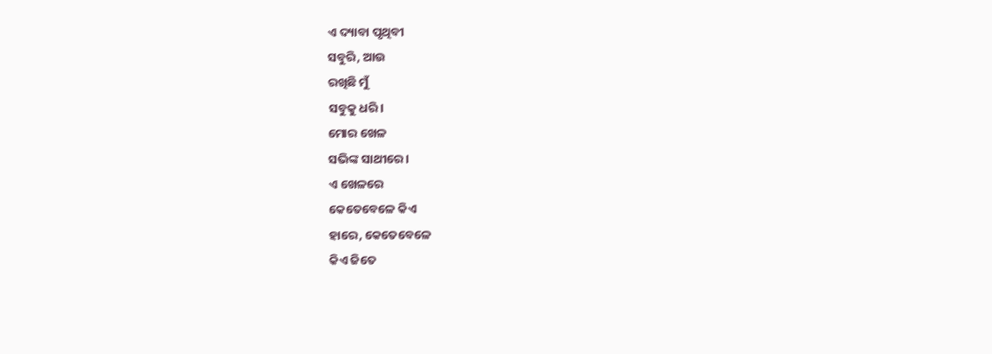ଏ ଦ୍ୟାବା ପୃଥିବୀ
ସବୁରି, ଆଉ
ରଖିଛି ମୁଁ
ସବୁକୁ ଧରି।
ମୋର ଖେଳ
ସଭିଙ୍କ ସାଥୀରେ।
ଏ ଖେଳରେ
କେତେବେଳେ କିଏ
ହାରେ, କେତେବେଳେ
କିଏ ଜିତେ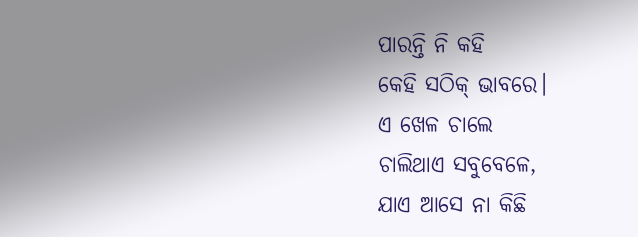ପାରନ୍ତି ନି କହି
କେହି ସଠିକ୍ ଭାବରେ।
ଏ ଖେଳ ଚାଲେ
ଚାଲିଥାଏ ସବୁବେଳେ,
ଯାଏ ଆସେ ନା କିଛି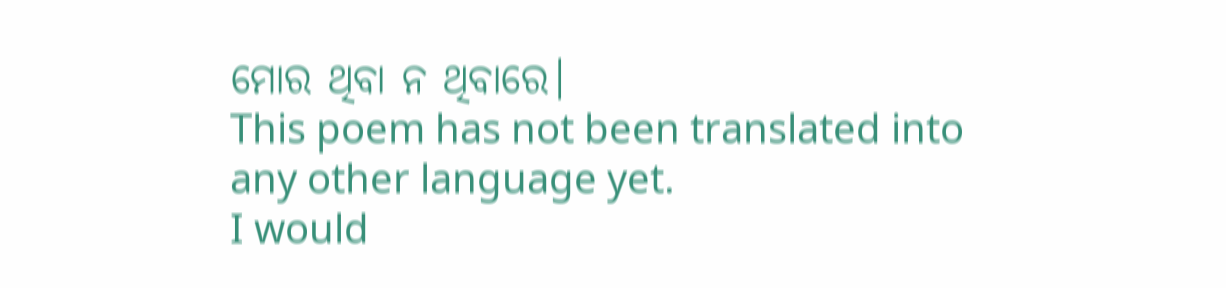ମୋର ଥିବା ନ ଥିବାରେ।
This poem has not been translated into any other language yet.
I would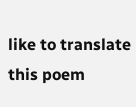like to translate this poem